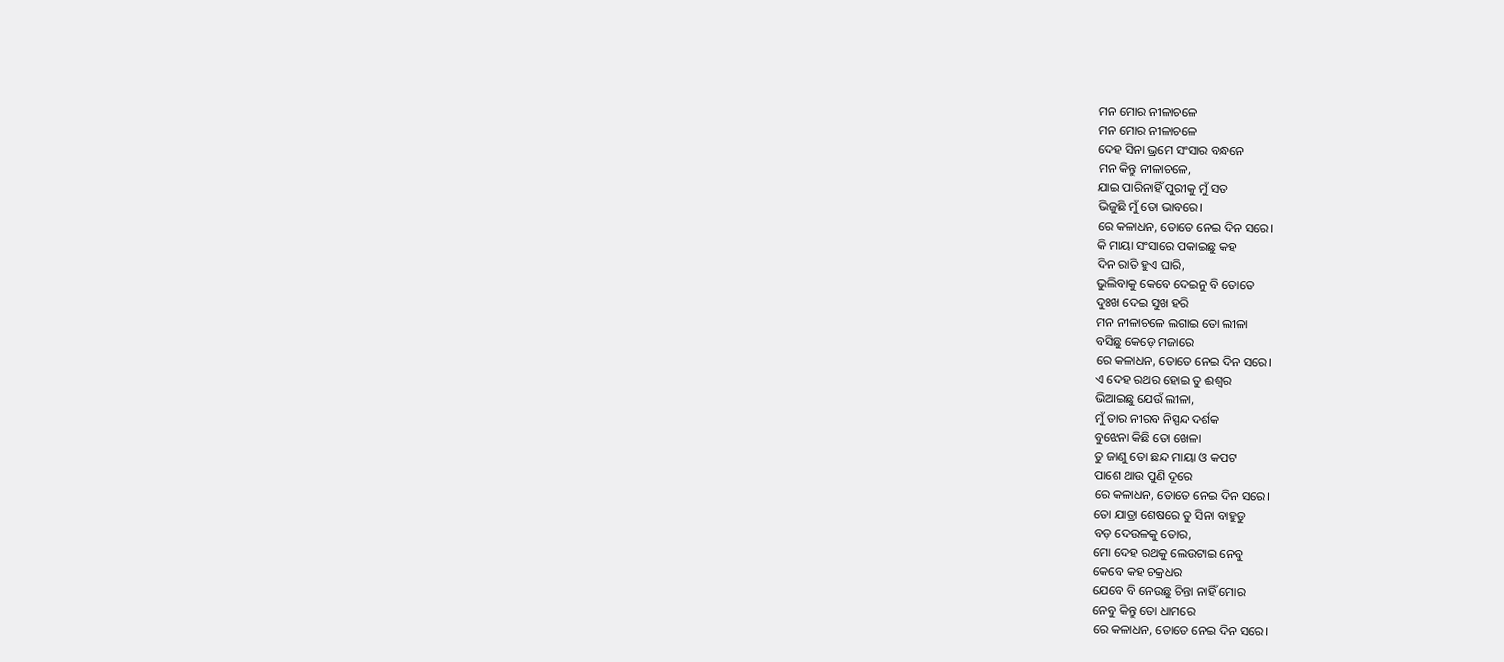ମନ ମୋର ନୀଳାଚଳେ
ମନ ମୋର ନୀଳାଚଳେ
ଦେହ ସିନା ଭ୍ରମେ ସଂସାର ବନ୍ଧନେ
ମନ କିନ୍ତୁ ନୀଳାଚଳେ,
ଯାଇ ପାରିନାହିଁ ପୁରୀକୁ ମୁଁ ସତ
ଭିଜୁଛି ମୁଁ ତୋ ଭାବରେ।
ରେ କଳାଧନ, ତୋତେ ନେଇ ଦିନ ସରେ।
କି ମାୟା ସଂସାରେ ପକାଇଛୁ କହ
ଦିନ ରାତି ହୁଏ ଘାରି,
ଭୁଲିବାକୁ କେବେ ଦେଇନୁ ବି ତୋତେ
ଦୁଃଖ ଦେଇ ସୁଖ ହରି
ମନ ନୀଳାଚଳେ ଲଗାଇ ତୋ ଲୀଳା
ବସିଛୁ କେଡ଼େ ମଜାରେ
ରେ କଳାଧନ, ତୋତେ ନେଇ ଦିନ ସରେ।
ଏ ଦେହ ରଥର ହୋଇ ତୁ ଈଶ୍ୱର
ଭିଆଇଛୁ ଯେଉଁ ଲୀଳା,
ମୁଁ ତାର ନୀରବ ନିସ୍ପନ୍ଦ ଦର୍ଶକ
ବୁଝେନା କିଛି ତୋ ଖେଳା
ତୁ ଜାଣୁ ତୋ ଛନ୍ଦ ମାୟା ଓ କପଟ
ପାଶେ ଥାଉ ପୁଣି ଦୂରେ
ରେ କଳାଧନ, ତୋତେ ନେଇ ଦିନ ସରେ।
ତୋ ଯାତ୍ରା ଶେଷରେ ତୁ ସିନା ବାହୁଡୁ
ବଡ଼ ଦେଉଳକୁ ତୋର,
ମୋ ଦେହ ରଥକୁ ଲେଉଟାଇ ନେବୁ
କେବେ କହ ଚକ୍ରଧର
ଯେବେ ବି ନେଉଛୁ ଚିନ୍ତା ନାହିଁ ମୋର
ନେବୁ କିନ୍ତୁ ତୋ ଧାମରେ
ରେ କଳାଧନ, ତୋତେ ନେଇ ଦିନ ସରେ।